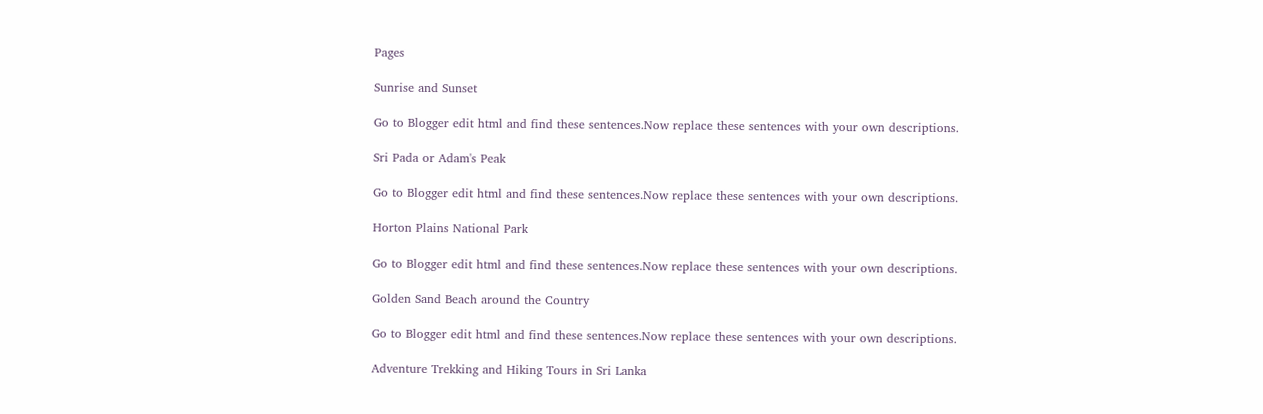Pages

Sunrise and Sunset

Go to Blogger edit html and find these sentences.Now replace these sentences with your own descriptions.

Sri Pada or Adam's Peak

Go to Blogger edit html and find these sentences.Now replace these sentences with your own descriptions.

Horton Plains National Park

Go to Blogger edit html and find these sentences.Now replace these sentences with your own descriptions.

Golden Sand Beach around the Country

Go to Blogger edit html and find these sentences.Now replace these sentences with your own descriptions.

Adventure Trekking and Hiking Tours in Sri Lanka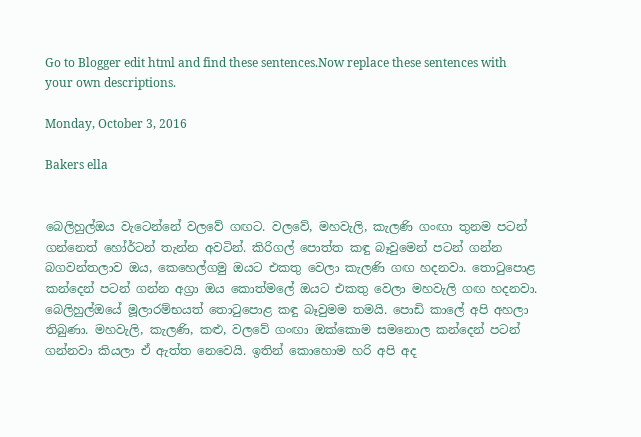Go to Blogger edit html and find these sentences.Now replace these sentences with your own descriptions.

Monday, October 3, 2016

Bakers ella


බෙලිහුල්ඔය වැටෙන්නේ වලවේ ගඟට. වලවේ, මහවැලි, කැලණි ගංඟා තුනම පටන් ගන්නෙත් හෝර්ටන් තැන්න අවටින්. කිරිගල් පොත්ත කඳු බෑවුමෙන් පටන් ගන්න බගවන්තලාව ඔය, කෙහෙල්ගමු ඔයට එකතු වෙලා කැලණි ගඟ හදනවා. තොටුපොළ කන්දෙන් පටන් ගන්න අග්‍රා ඔය කොත්මලේ ඔයට එකතු වෙලා මහවැලි ගඟ හදනවා. බෙලිහුල්ඔයේ මූලාරම්භයත් තොටුපොළ කඳු බෑවුමම තමයි. පොඩි කාලේ අපි අහලා තිබුණා. මහවැලි, කැලණි, කළු, වලවේ ගංඟා ඔක්කොම සමනොල කන්දෙන් පටන් ගන්නවා කියලා ඒ ඇත්ත නෙවෙයි. ඉතින් කොහොම හරි අපි අද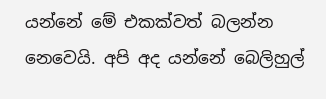යන්නේ මේ එකක්වත් බලන්න නෙවෙයි. අපි අද යන්නේ බෙලිහුල්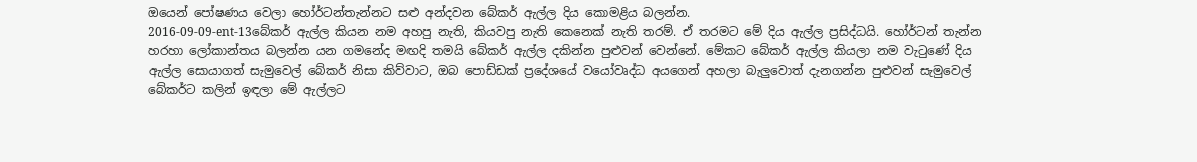ඔයෙන් පෝෂණය වෙලා හෝර්ටන්තැන්නට සළු අන්දවන බේකර් ඇල්ල දිය කොමළිය බලන්න.
2016-09-09-ent-13බේකර් ඇල්ල කියන නම අහපු නැති, කියවපු නැති කෙනෙක් නැති තරම්. ඒ තරමට මේ දිය ඇල්ල ප්‍රසිද්ධයි. හෝර්ටන් තැන්න හරහා ලෝකාන්තය බලන්න යන ගමනේද මඟදි තමයි බේකර් ඇල්ල දකින්න පුළුවන් වෙන්නේ. මේකට බේකර් ඇල්ල කියලා නම වැටුණේ දිය ඇල්ල සොයාගත් සැමුවෙල් බේකර් නිසා කිව්වාට, ඔබ පොඩ්ඩක් ප්‍රදේශයේ වයෝවෘද්ධ අයගෙන් අහලා බැලුවොත් දැනගන්න පුළුවන් සැමුවෙල් බේකර්ට කලින් ඉඳලා මේ ඇල්ලට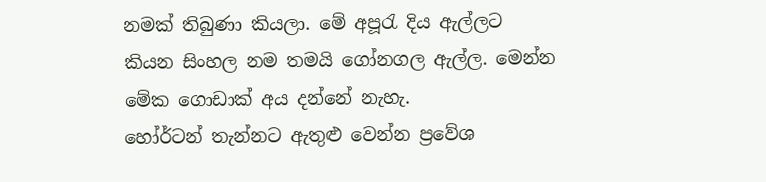නමක් තිබුණා කියලා. මේ අපූරැ දිය ඇල්ලට කියන සිංහල නම තමයි ගෝනගල ඇල්ල. මෙන්න මේක ගොඩාක් අය දන්නේ නැහැ.
හෝර්ටන් තැන්නට ඇතුළු වෙන්න ප්‍රවේශ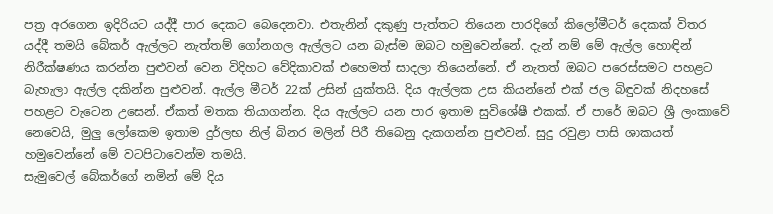පත්‍ර අරගෙන ඉදිරියට යද්දී පාර දෙකට බෙදෙනවා. එතැනින් දකුණු පැත්තට තියෙන පාරදිගේ කිලෝමීටර් දෙකක් විතර යද්දී තමයි බේකර් ඇල්ලට නැත්තම් ගෝනගල ඇල්ලට යන බැස්ම ඔබට හමුවෙන්නේ. දැන් නම් මේ ඇල්ල හොඳින් නිරීක්ෂණය කරන්න පුළුවන් වෙන විදිහට වේදිකාවක් එහෙමත් සාදලා තියෙන්නේ. ඒ නැතත් ඔබට පරෙස්සමට පහළට බැහැලා ඇල්ල දකින්න පුළුවන්. ඇල්ල මීටර් 22ක් උසින් යුක්තයි. දිය ඇල්ලක උස කියන්නේ එක් ජල බිඳුවක් නිදහසේ පහළට වැටෙන උසෙන්. ඒකත් මතක තියාගන්න. දිය ඇල්ලට යන පාර ඉතාම සුවිශේෂී එකක්. ඒ පාරේ ඔබට ශ්‍රී ලංකාවේ නෙවෙයි, මුලු ලෝකෙම ඉතාම දුර්ලභ නිල් බිනර මලින් පිරී තිබෙනු දැකගන්න පුළුවන්. සුදු රවුළා පාසි ශාකයත් හමුවෙන්නේ මේ වටපිටාවෙන්ම තමයි.
සැමුවෙල් බේකර්ගේ නමින් මේ දිය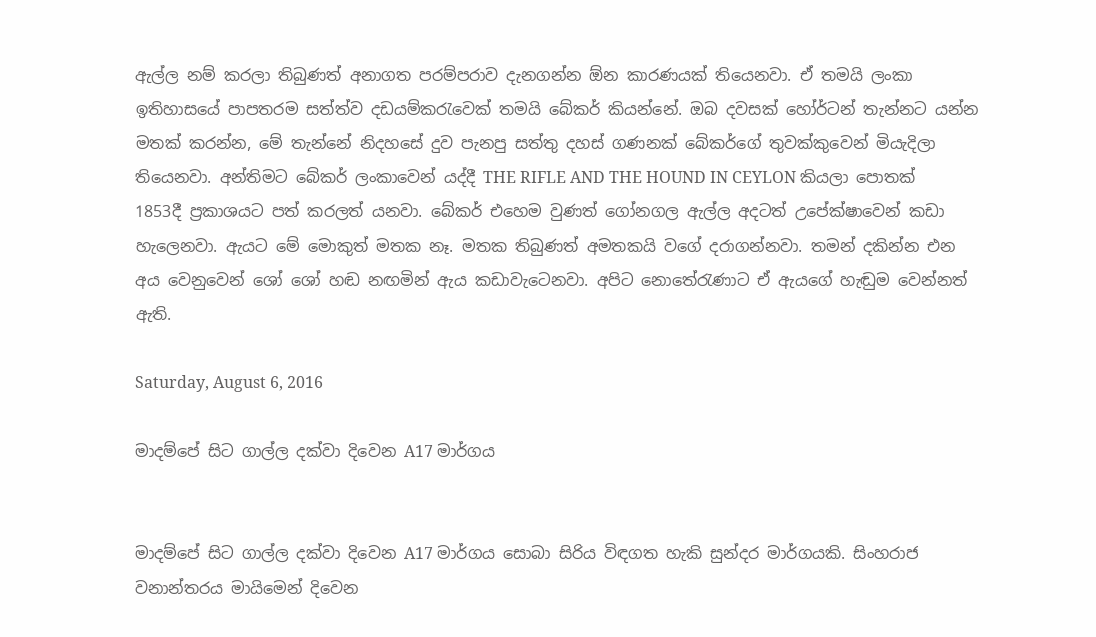ඇල්ල නම් කරලා තිබුණත් අනාගත පරම්පරාව දැනගන්න ඕන කාරණයක් තියෙනවා. ඒ තමයි ලංකා ඉතිහාසයේ පාපතරම සත්ත්ව දඩයම්කරැවෙක් තමයි බේකර් කියන්නේ. ඔබ දවසක් හෝර්ටන් තැන්නට යන්න මතක් කරන්න, මේ තැන්නේ නිදහසේ දුව පැනපු සත්තු දහස් ගණනක් බේකර්ගේ තුවක්කුවෙන් මියැදිලා තියෙනවා. අන්තිමට බේකර් ලංකාවෙන් යද්දී THE RIFLE AND THE HOUND IN CEYLON කියලා පොතක් 1853දී ප්‍රකාශයට පත් කරලත් යනවා. බේකර් එහෙම වුණත් ගෝනගල ඇල්ල අදටත් උපේක්ෂාවෙන් කඩා හැලෙනවා. ඇයට මේ මොකුත් මතක නෑ. මතක තිබුණත් අමතකයි වගේ දරාගන්නවා. තමන් දකින්න එන අය වෙනුවෙන් ශෝ ශෝ හඬ නඟමින් ඇය කඩාවැටෙනවා. අපිට නොතේරැණාට ඒ ඇයගේ හැඬුම වෙන්නත් ඇති.

Saturday, August 6, 2016

මාදම්පේ සිට ගාල්ල දක්වා දිවෙන A17 මාර්ගය


මාදම්පේ සිට ගාල්ල දක්වා දිවෙන A17 මාර්ගය සොබා සිරිය විඳගත හැකි සුන්දර මාර්ගයකි. සිංහරාජ වනාන්තරය මායිමෙන් දිවෙන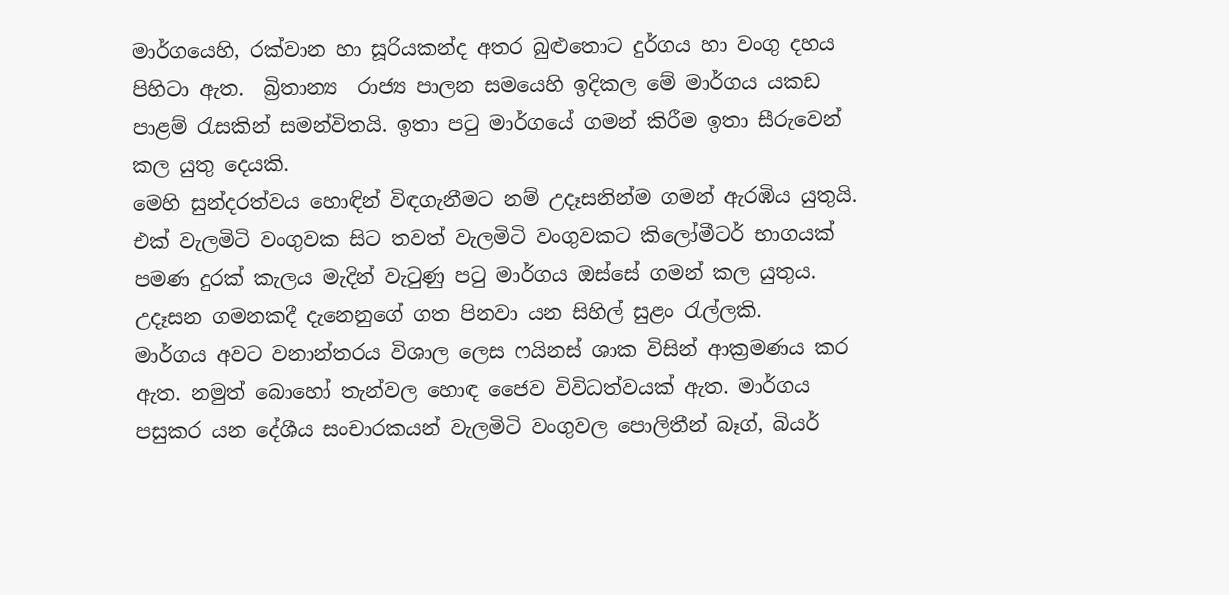මාර්ගයෙහි, රක්වාන හා සූරියකන්ද අතර බුළුතොට දුර්ගය හා වංගු දහය පිහිටා ඇත.  බ්‍රිතාන්‍ය  රාජ්‍ය පාලන සමයෙහි ඉදිකල මේ මාර්ගය යකඩ පාළම් රැසකින් සමන්විතයි. ඉතා පටු මාර්ගයේ ගමන් කිරීම ඉතා සීරුවෙන් කල යුතු දෙයකි.
මෙහි සුන්දරත්වය හොඳින් විඳගැනීමට නම් උදෑසනින්ම ගමන් ඇරඹිය යුතුයි. එක් වැලමිටි වංගුවක සිට තවත් වැලමිටි වංගුවකට කිලෝමීටර් භාගයක් පමණ දුරක් කැලය මැදින් වැටුණු පටු මාර්ගය ඔස්සේ ගමන් කල යුතුය. උදෑසන ගමනකදී දැනෙනුගේ ගත පිනවා යන සිහිල් සුළං රැල්ලකි.
මාර්ගය අවට වනාන්තරය විශාල ලෙස ෆයිනස් ශාක විසින් ආක්‍රමණය කර ඇත. නමුත් බොහෝ තැන්වල හොඳ ජෛව විවිධත්වයක් ඇත. මාර්ගය පසුකර යන දේශීය සංචාරකයන් වැලමිටි වංගුවල පොලිතීන් බෑග්, බියර්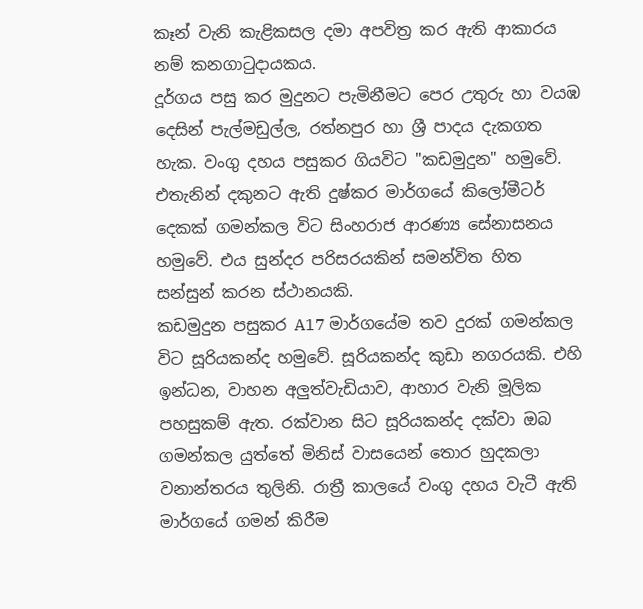කෑන් වැනි කැළිකසල දමා අපවිත්‍ර කර ඇති ආකාරය නම් කනගාටුදායකය.
දූර්ගය පසු කර මුදුනට පැමිනීමට පෙර උතුරු හා වයඹ දෙසින් පැල්මඩුල්ල, රත්නපුර හා ශ්‍රී පාදය දැකගත හැක. වංගු දහය පසුකර ගියවිට "කඩමුදුන" හමුවේ. එතැනින් දකුනට ඇති දුෂ්කර මාර්ගයේ කිලෝමීටර් දෙකක් ගමන්කල විට සිංහරාජ ආරණ්‍ය සේනාසනය හමුවේ. එය සුන්දර පරිසරයකින් සමන්විත හිත සන්සුන් කරන ස්ථානයකි.
කඩමුදුන පසුකර A17 මාර්ගයේම තව දුරක් ගමන්කල විට සූරියකන්ද හමුවේ. සූරියකන්ද කුඩා නගරයකි. එහි ඉන්ධන, වාහන අලුත්වැඩියාව, ආහාර වැනි මූලික පහසුකම් ඇත. රක්වාන සිට සූරියකන්ද දක්වා ඔබ ගමන්කල යුත්තේ මිනිස් වාසයෙන් තොර හුදකලා වනාන්තරය තුලිනි. රාත්‍රී කාලයේ වංගු දහය වැටී ඇති මාර්ගයේ ගමන් කිරීම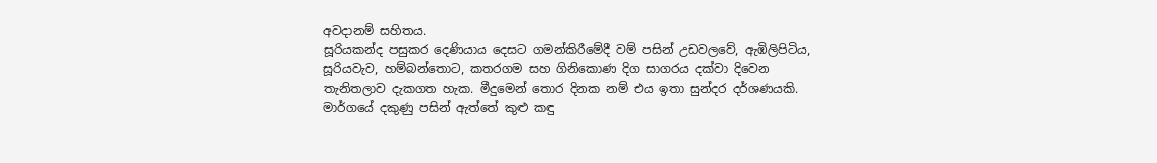අවදානම් සහිතය.
සූරියකන්ද පසුකර දෙණියාය දෙසට ගමන්කිරීමේදී වම් පසින් උඩවලවේ, ඇඹිලිපිටිය, සූරියවැව, හම්බන්තොට, කතරගම සහ ගිනිකොණ දිග සාගරය දක්වා දිවෙන තැනිතලාව දැකගත හැක. මීදුමෙන් තොර දිනක නම් එය ඉතා සුන්දර දර්ශණයකි. මාර්ගයේ දකුණු පසින් ඇත්තේ කුළු කඳු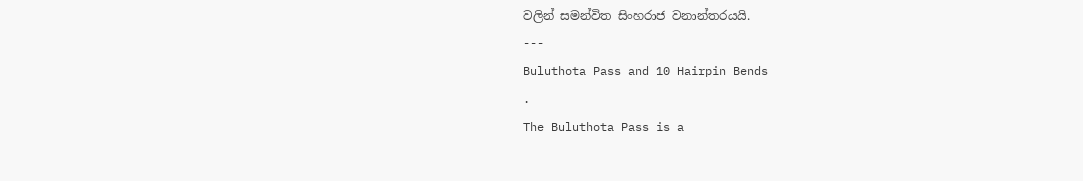වලින් සමන්විත සිංහරාජ වනාන්තරයයි.
---
Buluthota Pass and 10 Hairpin Bends
.
The Buluthota Pass is a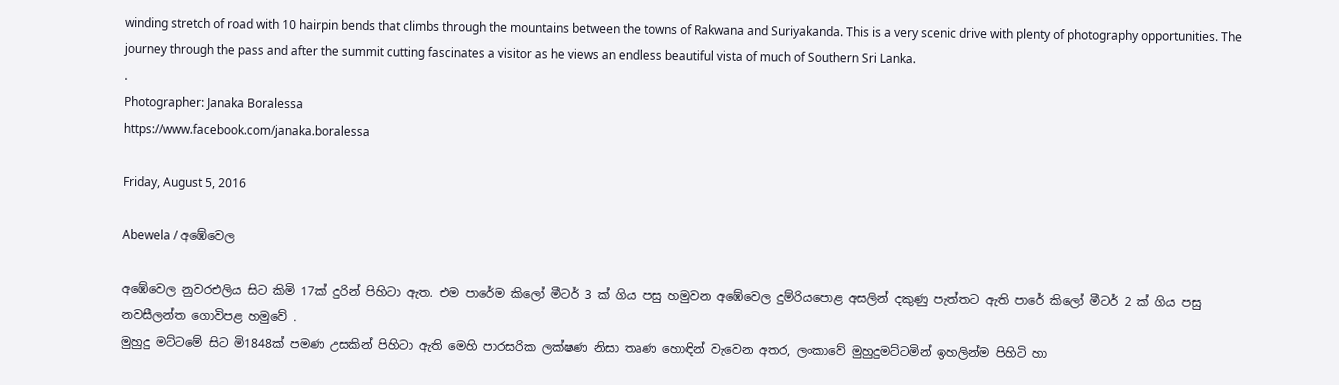winding stretch of road with 10 hairpin bends that climbs through the mountains between the towns of Rakwana and Suriyakanda. This is a very scenic drive with plenty of photography opportunities. The journey through the pass and after the summit cutting fascinates a visitor as he views an endless beautiful vista of much of Southern Sri Lanka.
.
Photographer: Janaka Boralessa
https://www.facebook.com/janaka.boralessa

Friday, August 5, 2016

Abewela / අඹේවෙල

අඹේවෙල නුවරඑලිය සිට කිමි 17ක් දුරින් පිහිටා ඇත. එම පාරේම කිලෝ මීටර් 3 ක් ගිය පසු හමුවන අඹේවෙල දුම්රියපොළ අසලින් දකුණු පැත්තට ඇති පාරේ කිලෝ මීටර් 2 ක් ගිය පසු නවසීලන්ත ගොවිපළ හමුවේ .
මුහුදු මට්ටමේ සිට මි1848ක් පමණ උසකින් පිහිටා ඇති මෙහි පාරසරික ලක්ෂණ නිසා තෘණ හොඳින් වැවෙන අතර, ලංකාවේ මුහුදුමට්ටමින් ඉහලින්ම පිහිටි හා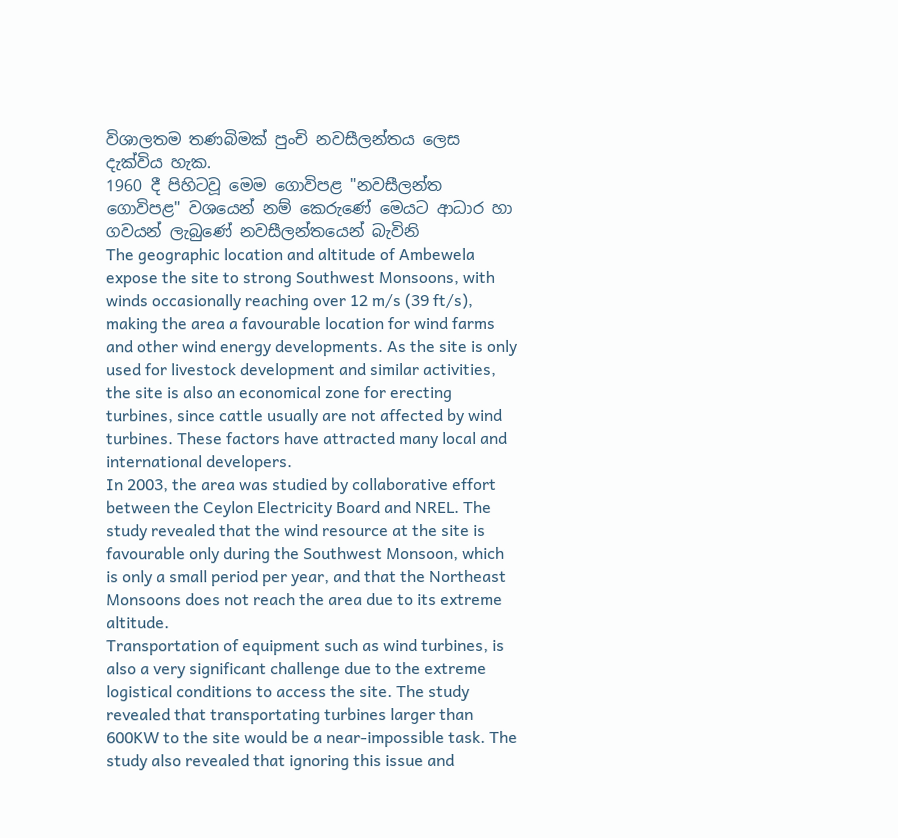විශාලතම තණබිමක් පුංචි නවසීලන්තය ලෙස දැක්විය හැක.
1960 දී පිහිටවූ මෙම ගොවිපළ "නවසීලන්ත ගොවිපළ" වශයෙන් නම් කෙරුණේ මෙයට ආධාර හා ගවයන් ලැබුණේ නවසීලන්තයෙන් බැවිනි
The geographic location and altitude of Ambewela expose the site to strong Southwest Monsoons, with winds occasionally reaching over 12 m/s (39 ft/s), making the area a favourable location for wind farms and other wind energy developments. As the site is only used for livestock development and similar activities, the site is also an economical zone for erecting turbines, since cattle usually are not affected by wind turbines. These factors have attracted many local and international developers.
In 2003, the area was studied by collaborative effort between the Ceylon Electricity Board and NREL. The study revealed that the wind resource at the site is favourable only during the Southwest Monsoon, which is only a small period per year, and that the Northeast Monsoons does not reach the area due to its extreme altitude.
Transportation of equipment such as wind turbines, is also a very significant challenge due to the extreme logistical conditions to access the site. The study revealed that transportating turbines larger than 600KW to the site would be a near-impossible task. The study also revealed that ignoring this issue and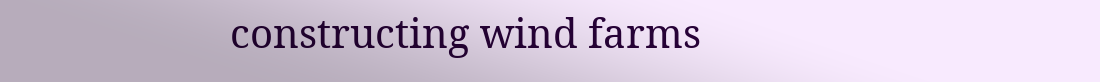constructing wind farms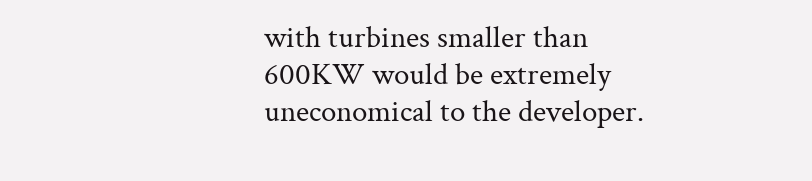with turbines smaller than 600KW would be extremely uneconomical to the developer.